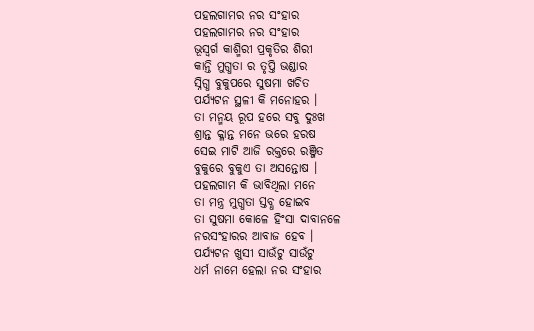ପହଲଗାମର ନର ସଂହାର
ପହଲଗାମର ନର ସଂହାର
ଭୂସ୍ବର୍ଗ କାଶ୍ମିରୀ ପ୍ରକୃତିର ଶିରୀ
କାନ୍ତି ମୁଗ୍ଧତା ର ତୃପ୍ତି ଭଣ୍ଡାର
ସ୍ନିଗ୍ଧ ବୁକୁପରେ ସୁଷମା ଖଚିତ
ପର୍ଯ୍ୟଟନ ସ୍ଥଳୀ କି ମନୋହର ।
ତା ମନ୍ମୟ ରୂପ ହରେ ସବୁ ଦୁଃଖ
ଶ୍ରାନ୍ତ କ୍ଳାନ୍ତ ମନେ ଭରେ ହରଷ
ସେଇ ମାଟି ଆଜି ରକ୍ତରେ ରଞ୍ଜିତ
ବୁକୁରେ ବୁକୁଏ ତା ଅସନ୍ତୋଷ ।
ପହଲଗାମ କି ଭାବିଥିଲା ମନେ
ତା ମନ୍ତ୍ର ମୁଗ୍ଧତା ସ୍ତବ୍ଧ ହୋଇବ
ତା ସୁଷମା କୋଳେ ହିଂସା ଦାବାନଳେ
ନରସଂହାରର ଆବାଜ ହେବ ।
ପର୍ଯ୍ୟଟନ ଖୁସୀ ସାଉଁଟୁ ସାଉଁଟୁ
ଧର୍ମ ନାମେ ହେଲା ନର ସଂହାର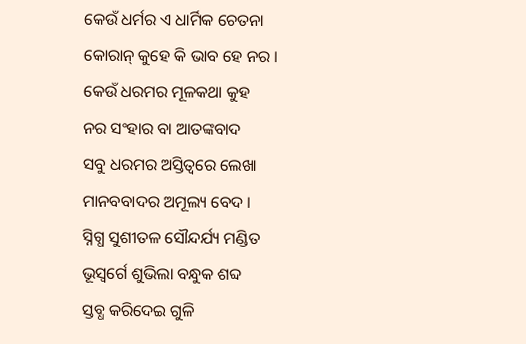କେଉଁ ଧର୍ମର ଏ ଧାର୍ମିକ ଚେତନା
କୋରାନ୍ କୁହେ କି ଭାବ ହେ ନର ।
କେଉଁ ଧରମର ମୂଳକଥା କୁହ
ନର ସଂହାର ବା ଆତଙ୍କବାଦ
ସବୁ ଧରମର ଅସ୍ତିତ୍ବରେ ଲେଖା
ମାନବବାଦର ଅମୂଲ୍ୟ ବେଦ ।
ସ୍ନିଗ୍ଧ ସୁଶୀତଳ ସୌନ୍ଦର୍ଯ୍ୟ ମଣ୍ଡିତ
ଭୂସ୍ବର୍ଗେ ଶୁଭିଲା ବନ୍ଧୁକ ଶବ୍ଦ
ସ୍ତବ୍ଧ କରିଦେଇ ଗୁଳି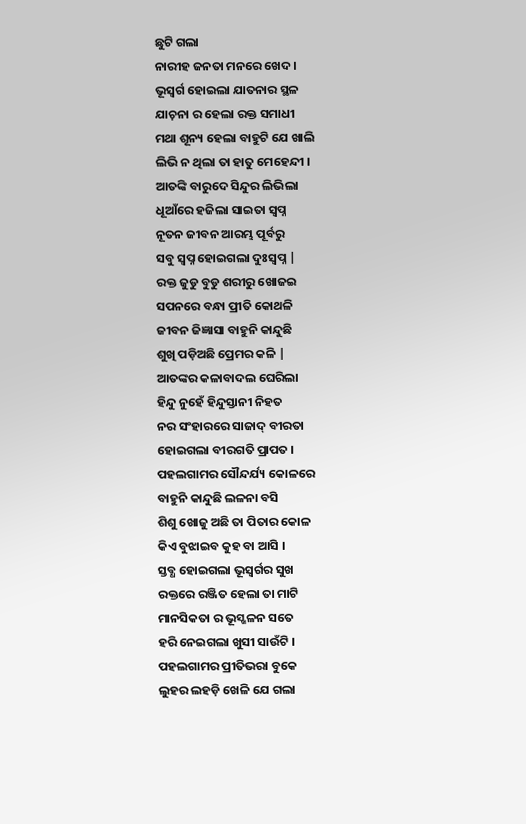ଛୁଟି ଗଲା
ନାରୀହ ଜନତା ମନରେ ଖେଦ ।
ଭୂସ୍ବର୍ଗ ହୋଇଲା ଯାତନାର ସ୍ଥଳ
ଯାଚ଼ନା ର ହେଲା ରକ୍ତ ସମାଧୀ
ମଥା ଶୂନ୍ୟ ହେଲା ବାହୁଟି ଯେ ଖାଲି
ଲିଭି ନ ଥିଲା ତା ହାତୁ ମେହେନ୍ଦୀ ।
ଆତଙ୍କି ବାରୁଦେ ସିନ୍ଦୁର ଲିଭିଲା
ଧୂଆଁରେ ହଜିଲା ସାଇତା ସ୍ବପ୍ନ
ନୂତନ ଜୀବନ ଆରମ୍ଭ ପୂର୍ବରୁ
ସବୁ ସ୍ବପ୍ନ ହୋଇଗଲା ଦୁଃସ୍ବପ୍ନ |
ରକ୍ତ ଜୁଡୁ ବୁଡୁ ଶରୀରୁ ଖୋଜଇ
ସପନରେ ବନ୍ଧା ପ୍ରୀତି କୋଥଳି
ଜୀବନ ଜିଜ୍ଞାସା ବାହୁନି କାନ୍ଦୁଛି
ଶୁଖି ପଡ଼ିଅଛି ପ୍ରେମର କଳି |
ଆତଙ୍କର କଳାବାଦଲ ଘେରିଲା
ହିନ୍ଦୁ ନୁହେଁ ହିନ୍ଦୁସ୍ତାନୀ ନିହତ
ନର ସଂହାରରେ ସାଜାଦ୍ ବୀରତା
ହୋଇଗଲା ବୀରଗତି ପ୍ରାପତ ।
ପହଲଗାମର ସୌନ୍ଦର୍ଯ୍ୟ କୋଳରେ
ବାହୁନି କାନ୍ଦୁଛି ଲଳନା ବସି
ଶିଶୁ ଖୋଜୁ ଅଛି ତା ପିତାର କୋଳ
କିଏ ବୁଝାଇବ କୁହ ବା ଆସି ।
ସ୍ତବ୍ଧ ହୋଇଗଲା ଭୂସ୍ବର୍ଗର ସୁଖ
ରକ୍ତରେ ରଞ୍ଜିତ ହେଲା ତା ମାଟି
ମାନସିକତା ର ଭୂସ୍ଖଳନ ସତେ
ହରି ନେଇଗଲା ଖୁସୀ ସାଉଁଟି ।
ପହଲଗାମର ପ୍ରୀତିଭରା ବୁକେ
ଲୁହର ଲହଡ଼ି ଖେଳି ଯେ ଗଲା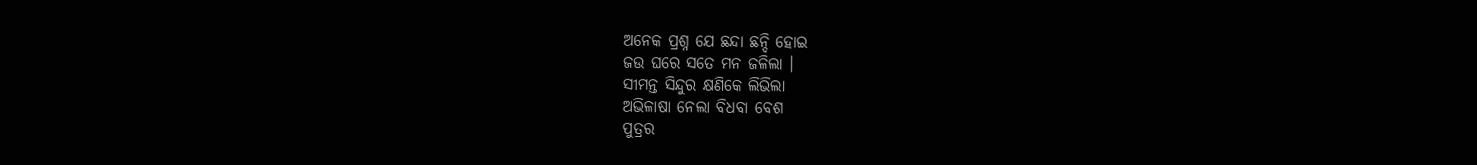ଅନେକ ପ୍ରଶ୍ନ ଯେ ଛନ୍ଦା ଛନ୍ଦି ହୋଇ
ଜଉ ଘରେ ସତେ ମନ ଜଳିଲା ।
ସୀମନ୍ତ ସିନ୍ଦୁର କ୍ଷଣିକେ ଲିଭିଲା
ଅଭିଳାଷା ନେଲା ବିଧବା ବେଶ
ପୁତ୍ରର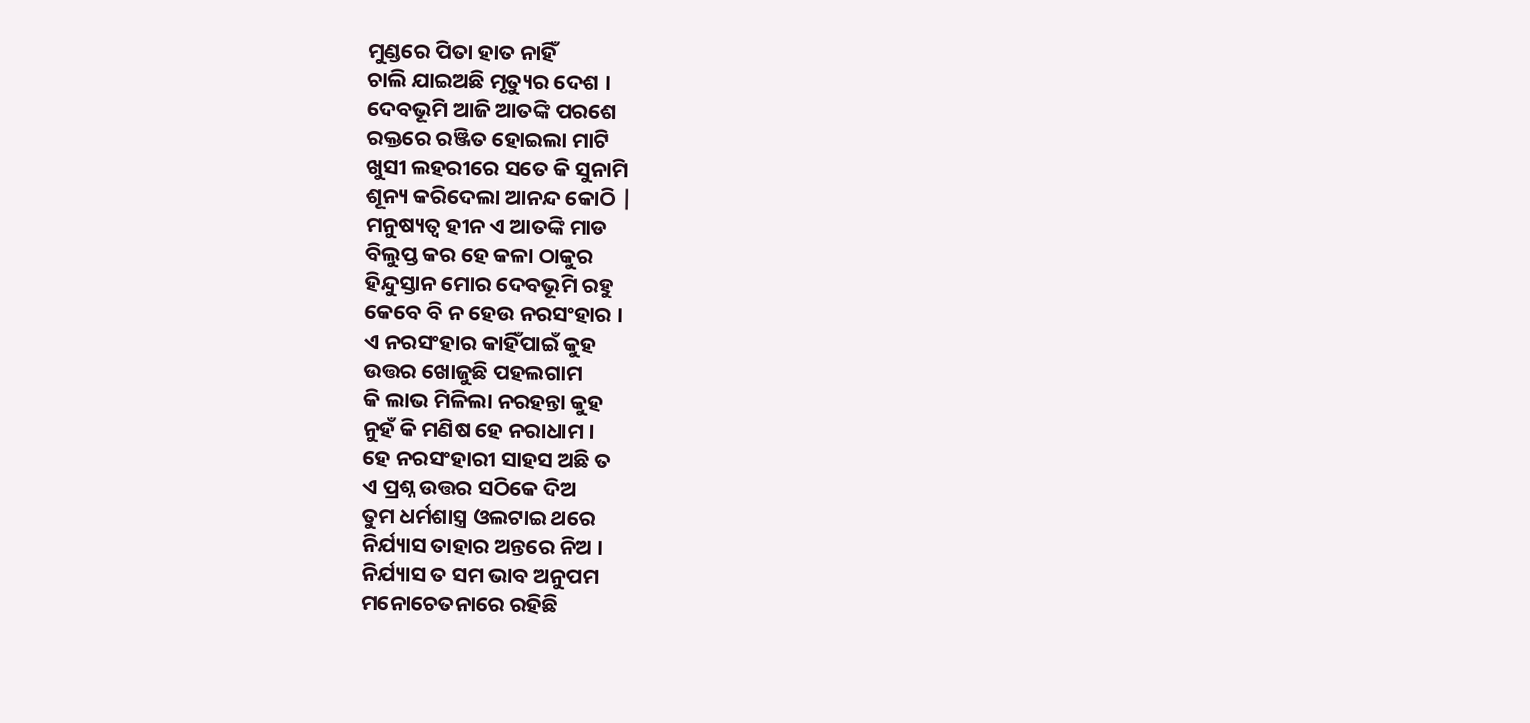ମୁଣ୍ଡରେ ପିତା ହାତ ନାହିଁ
ଚାଲି ଯାଇଅଛି ମୃତ୍ୟୁର ଦେଶ ।
ଦେବଭୂମି ଆଜି ଆତଙ୍କି ପରଶେ
ରକ୍ତରେ ରଞ୍ଜିତ ହୋଇଲା ମାଟି
ଖୁସୀ ଲହରୀରେ ସତେ କି ସୁନାମି
ଶୂନ୍ୟ କରିଦେଲା ଆନନ୍ଦ କୋଠି |
ମନୁଷ୍ୟତ୍ୱ ହୀନ ଏ ଆତଙ୍କି ମାଡ
ବିଲୁପ୍ତ କର ହେ କଳା ଠାକୁର
ହିନ୍ଦୁସ୍ତାନ ମୋର ଦେବଭୂମି ରହୁ
କେବେ ବି ନ ହେଉ ନରସଂହାର ।
ଏ ନରସଂହାର କାହିଁପାଇଁ କୁହ
ଉତ୍ତର ଖୋଜୁଛି ପହଲଗାମ
କି ଲାଭ ମିଳିଲା ନରହନ୍ତା କୁହ
ନୁହଁ କି ମଣିଷ ହେ ନରାଧାମ ।
ହେ ନରସଂହାରୀ ସାହସ ଅଛି ତ
ଏ ପ୍ରଶ୍ନ ଉତ୍ତର ସଠିକେ ଦିଅ
ତୁମ ଧର୍ମଶାସ୍ତ୍ର ଓଲଟାଇ ଥରେ
ନିର୍ଯ୍ୟାସ ତାହାର ଅନ୍ତରେ ନିଅ ।
ନିର୍ଯ୍ୟାସ ତ ସମ ଭାବ ଅନୁପମ
ମନୋଚେତନାରେ ରହିଛି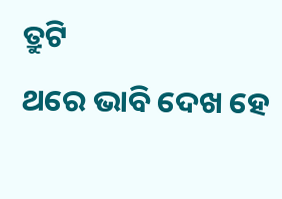ତ୍ରୁଟି
ଥରେ ଭାବି ଦେଖ ହେ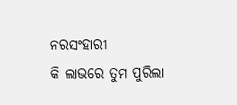ନରସଂହାରୀ
କି ଲାଭରେ ତୁମ ପୁରିଲା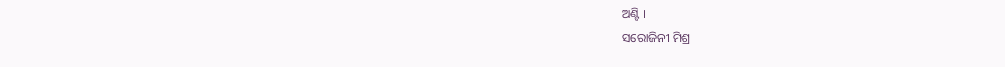ଅଣ୍ଟି ।
ସରୋଜିନୀ ମିଶ୍ର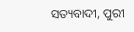ସତ୍ୟବାଦୀ, ପୁରୀ